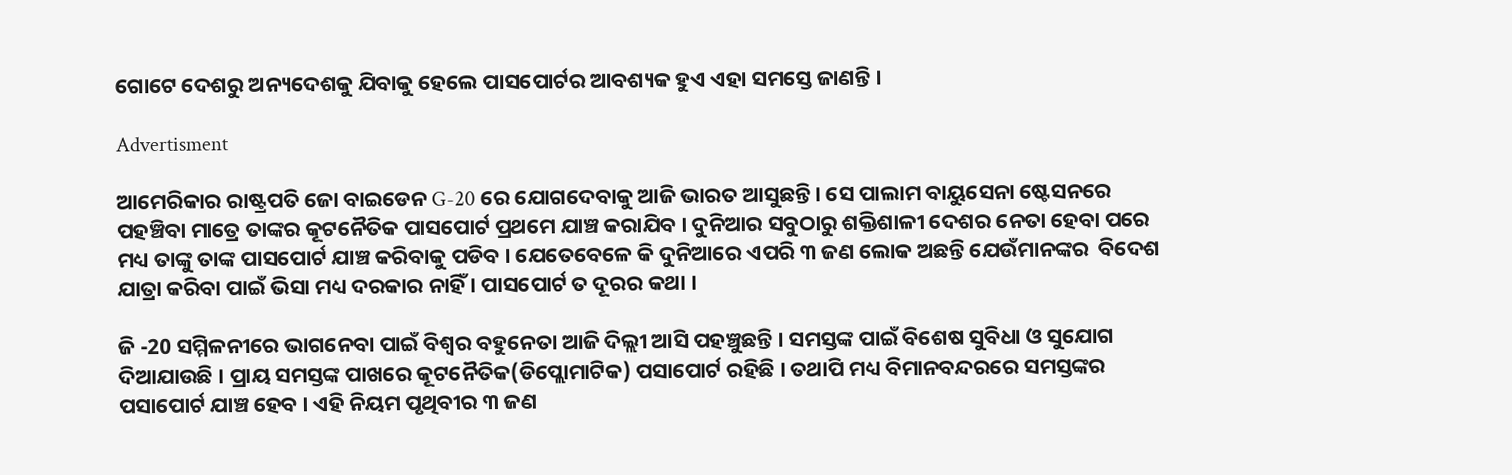ଗୋଟେ ଦେଶରୁ ଅନ୍ୟଦେଶକୁ ଯିବାକୁ ହେଲେ ପାସପୋର୍ଟର ଆବଶ୍ୟକ ହୁଏ ଏହା ସମସ୍ତେ ଜାଣନ୍ତି ।

Advertisment

ଆମେରିକାର ରାଷ୍ଟ୍ରପତି ଜୋ ବାଇଡେନ G-20 ରେ ଯୋଗଦେବାକୁ ଆଜି ଭାରତ ଆସୁଛନ୍ତି। ସେ ପାଲାମ ବାୟୁସେନା ଷ୍ଟେସନରେ ପହଞ୍ଚିବା ମାତ୍ରେ ତାଙ୍କର କୂଟନୈତିକ ପାସପୋର୍ଟ ପ୍ରଥମେ ଯାଞ୍ଚ କରାଯିବ । ଦୁନିଆର ସବୁଠାରୁ ଶକ୍ତିଶାଳୀ ଦେଶର ନେତା ହେବା ପରେ ମଧ୍ୟ ତାଙ୍କୁ ତାଙ୍କ ପାସପୋର୍ଟ ଯାଞ୍ଚ କରିବାକୁ ପଡିବ । ଯେତେବେଳେ କି ଦୁନିଆରେ ଏପରି ୩ ଜଣ ଲୋକ ଅଛନ୍ତି ଯେଉଁମାନଙ୍କର  ବିଦେଶ ଯାତ୍ରା କରିବା ପାଇଁ ଭିସା ମଧ୍ୟ ଦରକାର ନାହିଁ । ପାସପୋର୍ଟ ତ ଦୂରର କଥା ।

ଜି -20 ସମ୍ମିଳନୀରେ ଭାଗନେବା ପାଇଁ ବିଶ୍ବର ବହୁନେତା ଆଜି ଦିଲ୍ଲୀ ଆସି ପହଞ୍ଚୁଛନ୍ତି । ସମସ୍ତଙ୍କ ପାଇଁ ବିଶେଷ ସୁବିଧା ଓ ସୁଯୋଗ ଦିଆଯାଉଛି । ପ୍ରାୟ ସମସ୍ତଙ୍କ ପାଖରେ କୂଟନୈତିକ(ଡିପ୍ଲୋମାଟିକ) ପସାପୋର୍ଟ ରହିଛି । ତଥାପି ମଧ୍ୟ ବିମାନବନ୍ଦରରେ ସମସ୍ତଙ୍କର ପସାପୋର୍ଟ ଯାଞ୍ଚ ହେବ । ଏହି ନିୟମ ପୃଥିବୀର ୩ ଜଣ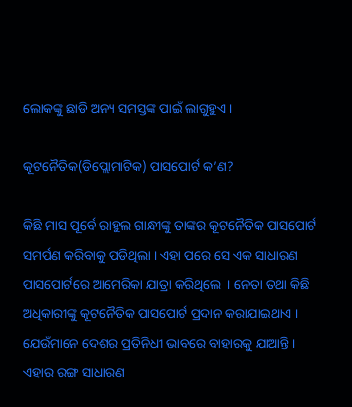ଲୋକଙ୍କୁ ଛାଡି ଅନ୍ୟ ସମସ୍ତଙ୍କ ପାଇଁ ଲାଗୁହୁଏ ।

କୂଟନୈତିକ(ଡିପ୍ଲୋମାଟିକ) ପାସପୋର୍ଟ କ’ଣ?

କିଛି ମାସ ପୂର୍ବେ ରାହୁଲ ଗାନ୍ଧୀଙ୍କୁ ତାଙ୍କର କୂଟନୈତିକ ପାସପୋର୍ଟ ସମର୍ପଣ କରିବାକୁ ପଡିଥିଲା । ଏହା ପରେ ସେ ଏକ ସାଧାରଣ ପାସପୋର୍ଟରେ ଆମେରିକା ଯାତ୍ରା କରିଥିଲେ  । ନେତା ତଥା କିଛି ଅଧିକାରୀଙ୍କୁ କୂଟନୈତିକ ପାସପୋର୍ଟ ପ୍ରଦାନ କରାଯାଇଥାଏ ।  ଯେଉଁମାନେ ଦେଶର ପ୍ରତିନିଧୀ ଭାବରେ ବାହାରକୁ ଯାଆନ୍ତି । ଏହାର ରଙ୍ଗ ସାଧାରଣ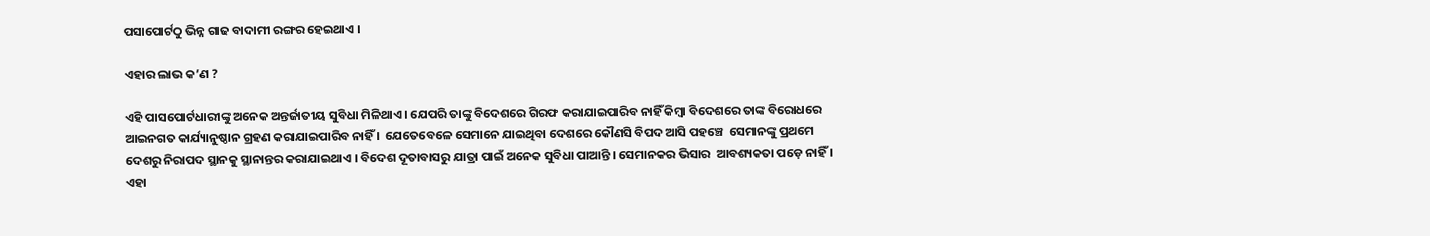ପସାପୋର୍ଟଠୁ ଭିନ୍ନ ଗାଢ ବାଦାମୀ ରଙ୍ଗର ହେଇଥାଏ ।

ଏହାର ଲାଭ କ’ଣ ?

ଏହି ପାସପୋର୍ଟଧାରୀଙ୍କୁ ଅନେକ ଅନ୍ତର୍ଜାତୀୟ ସୁବିଧା ମିଳିଥାଏ । ଯେପରି ତାଙ୍କୁ ବିଦେଶରେ ଗିରଫ କରାଯାଇପାରିବ ନାହିଁ କିମ୍ବା ବିଦେଶରେ ତାଙ୍କ ବିରୋଧରେ ଆଇନଗତ କାର୍ଯ୍ୟାନୁଷ୍ଠାନ ଗ୍ରହଣ କରାଯାଇପାରିବ ନାହିଁ ।  ଯେତେବେଳେ ସେମାନେ ଯାଇଥିବା ଦେଶରେ କୌଣସି ବିପଦ ଆସି ପହଞ୍ଚେ  ସେମାନଙ୍କୁ ପ୍ରଥମେ ଦେଶରୁ ନିରାପଦ ସ୍ଥାନକୁ ସ୍ଥାନାନ୍ତର କରାଯାଇଥାଏ । ବିଦେଶ ଦୂତାବାସରୁ ଯାତ୍ରା ପାଇଁ ଅନେକ ସୁବିଧା ପାଆନ୍ତି । ସେମାନକର ଭିସାର  ଆବଶ୍ୟକତା ପଡ଼େ ନାହିଁ । ଏହା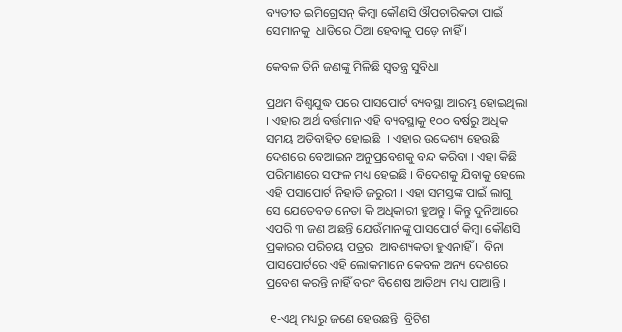ବ୍ୟତୀତ ଇମିଗ୍ରେସନ୍ କିମ୍ବା କୌଣସି ଔପଚାରିକତା ପାଇଁ ସେମାନକୁ  ଧାଡିରେ ଠିଆ ହେବାକୁ ପଡ଼େ ନାହିଁ ।

କେବଳ ତିନି ଜଣଙ୍କୁ ମିଳିଛି ସ୍ୱତନ୍ତ୍ର ସୁବିଧା

ପ୍ରଥମ ବିଶ୍ୱଯୁଦ୍ଧ ପରେ ପାସପୋର୍ଟ ବ୍ୟବସ୍ଥା ଆରମ୍ଭ ହୋଇଥିଲା । ଏହାର ଅର୍ଥ ବର୍ତ୍ତମାନ ଏହି ବ୍ୟବସ୍ଥାକୁ ୧୦୦ ବର୍ଷରୁ ଅଧିକ ସମୟ ଅତିବାହିତ ହୋଇଛି  । ଏହାର ଉଦ୍ଦେଶ୍ୟ ହେଉଛି ଦେଶରେ ବେଆଇନ ଅନୁପ୍ରବେଶକୁ ବନ୍ଦ କରିବା । ଏହା କିଛି ପରିମାଣରେ ସଫଳ ମଧ୍ୟ ହେଇଛି । ବିଦେଶକୁ ଯିବାକୁ ହେଲେ ଏହି ପସାପୋର୍ଟ ନିହାତି ଜରୁରୀ । ଏହା ସମସ୍ତଙ୍କ ପାଇଁ ଲାଗୁ ସେ ଯେତେବଡ ନେତା କି ଅଧିକାରୀ ହୁଅନ୍ତୁ । କିନ୍ତୁ ଦୁନିଆରେ ଏପରି ୩ ଜଣ ଅଛନ୍ତି ଯେଉଁମାନଙ୍କୁ ପାସପୋର୍ଟ କିମ୍ବା କୌଣସି  ପ୍ରକାରର ପରିଚୟ ପତ୍ରର  ଆବଶ୍ୟକତା ହୁଏନାହିଁ ।  ବିନା ପାସପୋର୍ଟରେ ଏହି ଲୋକମାନେ କେବଳ ଅନ୍ୟ ଦେଶରେ ପ୍ରବେଶ କରନ୍ତି ନାହିଁ ବରଂ ବିଶେଷ ଆତିଥ୍ୟ ମଧ୍ୟ ପାଆନ୍ତି ।

 ୧-ଏଥି ମଧ୍ୟରୁ ଜଣେ ହେଉଛନ୍ତି  ବ୍ରିଟିଶ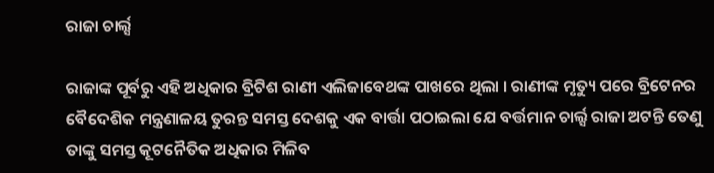ରାଜା ଚାର୍ଲ୍ସ

ରାଜାଙ୍କ ପୂର୍ବରୁ ଏହି ଅଧିକାର ବ୍ରିଟିଶ ରାଣୀ ଏଲିଜାବେଥଙ୍କ ପାଖରେ ଥିଲା । ରାଣୀଙ୍କ ମୃତ୍ୟୁ ପରେ ବ୍ରିଟେନର ବୈଦେଶିକ ମନ୍ତ୍ରଣାଳୟ ତୁରନ୍ତ ସମସ୍ତ ଦେଶକୁ ଏକ ବାର୍ତ୍ତା ପଠାଇଲା ଯେ ବର୍ତ୍ତମାନ ଚାର୍ଲ୍ସ ରାଜା ଅଟନ୍ତି ତେଣୁ ତାଙ୍କୁ ସମସ୍ତ କୂଟନୈତିକ ଅଧିକାର ମିଳିବ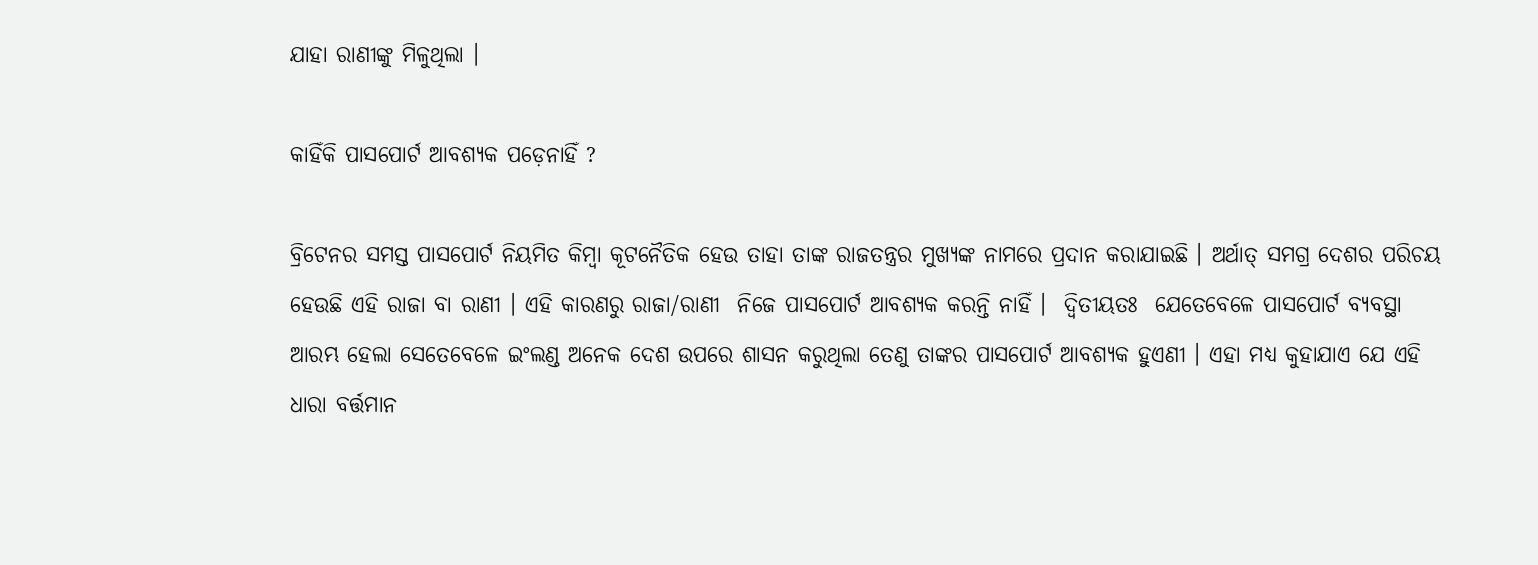ଯାହା ରାଣୀଙ୍କୁ ମିଳୁଥିଲା ।

କାହିଁକି ପାସପୋର୍ଟ ଆବଶ୍ୟକ ପଡ଼େନାହିଁ ?

ବ୍ରିଟେନର ସମସ୍ତ ପାସପୋର୍ଟ ନିୟମିତ କିମ୍ବା କୂଟନୈତିକ ହେଉ ତାହା ତାଙ୍କ ରାଜତନ୍ତ୍ରର ମୁଖ୍ୟଙ୍କ ନାମରେ ପ୍ରଦାନ କରାଯାଇଛି । ଅର୍ଥାତ୍ ସମଗ୍ର ଦେଶର ପରିଚୟ ହେଉଛି ଏହି ରାଜା ବା ରାଣୀ । ଏହି କାରଣରୁ ରାଜା/ରାଣୀ  ନିଜେ ପାସପୋର୍ଟ ଆବଶ୍ୟକ କରନ୍ତି ନାହିଁ ।  ଦ୍ୱିତୀୟତଃ  ଯେତେବେଳେ ପାସପୋର୍ଟ ବ୍ୟବସ୍ଥା ଆରମ୍ଭ ହେଲା ସେତେବେଳେ ଇଂଲଣ୍ଡ ଅନେକ ଦେଶ ଉପରେ ଶାସନ କରୁଥିଲା ତେଣୁ ତାଙ୍କର ପାସପୋର୍ଟ ଆବଶ୍ୟକ ହୁଏଣୀ । ଏହା ମଧ୍ୟ କୁହାଯାଏ ଯେ ଏହି ଧାରା ବର୍ତ୍ତମାନ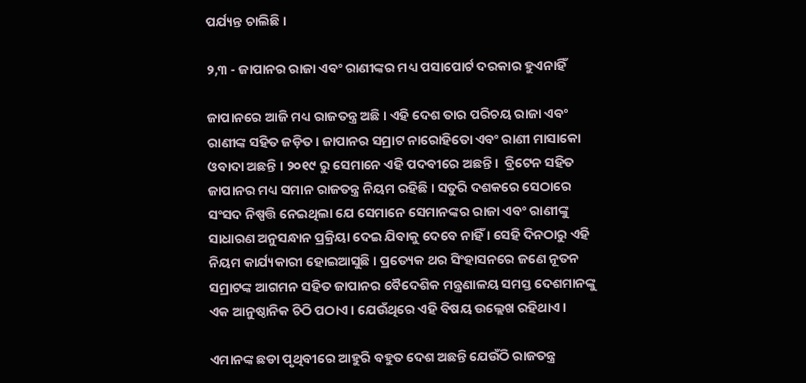ପର୍ଯ୍ୟନ୍ତ ଚାଲିଛି ।

୨,୩ - ଜାପାନର ରାଜା ଏବଂ ରାଣୀଙ୍କର ମଧ୍ୟ ପସାପୋର୍ଟ ଦରକାର ହୁଏନାହିଁ

ଜାପାନରେ ଆଜି ମଧ୍ୟ ରାଜତନ୍ତ୍ର ଅଛି । ଏହି ଦେଶ ତାର ପରିଚୟ ରାଜା ଏବଂ ରାଣୀଙ୍କ ସହିତ ଜଡ଼ିତ । ଜାପାନର ସମ୍ରାଟ ନାରୋହିତୋ ଏବଂ ରାଣୀ ମାସାକୋ ଓବାଦା ଅଛନ୍ତି । ୨୦୧୯ ରୁ ସେମାନେ ଏହି ପଦବୀରେ ଅଛନ୍ତି ।  ବ୍ରିଟେନ ସହିତ ଜାପାନର ମଧ୍ୟ ସମାନ ରାଜତନ୍ତ୍ର ନିୟମ ରହିଛି । ସତୁରି ଦଶକରେ ସେଠାରେ ସଂସଦ ନିଷ୍ପତ୍ତି ନେଇଥିଲା ଯେ ସେମାନେ ସେମାନଙ୍କର ରାଜା ଏବଂ ରାଣୀଙ୍କୁ ସାଧାରଣ ଅନୁସନ୍ଧାନ ପ୍ରକ୍ରିୟା ଦେଇ ଯିବାକୁ ଦେବେ ନାହିଁ । ସେହି ଦିନଠାରୁ ଏହି ନିୟମ କାର୍ଯ୍ୟକାରୀ ହୋଇଆସୁଛି । ପ୍ରତ୍ୟେକ ଥର ସିଂହାସନରେ ଜଣେ ନୂତନ ସମ୍ରାଟଙ୍କ ଆଗମନ ସହିତ ଜାପାନର ବୈଦେଶିକ ମନ୍ତ୍ରଣାଳୟ ସମସ୍ତ ଦେଶମାନଙ୍କୁ ଏକ ଆନୁଷ୍ଠାନିକ ଚିଠି ପଠାଏ । ଯେଉଁଥିରେ ଏହି ବିଷୟ ଉଲ୍ଲେଖ ରହିଥାଏ ।

ଏମାନଙ୍କ ଛଡା ପୃଥିବୀରେ ଆହୁରି ବହୁତ ଦେଶ ଅଛନ୍ତି ଯେଉଁଠି ରାଜତନ୍ତ୍ର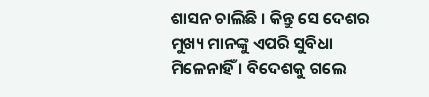ଶାସନ ଚାଲିଛି । କିନ୍ତୁ ସେ ଦେଶର ମୁଖ୍ୟ ମାନଙ୍କୁ ଏପରି ସୁବିଧା ମିଳେନାହିଁ । ବିଦେଶକୁ ଗଲେ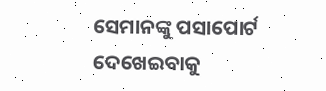ସେମାନଙ୍କୁ ପସାପୋର୍ଟ ଦେଖେଇବାକୁ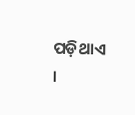ପଡ଼ିଥାଏ ।